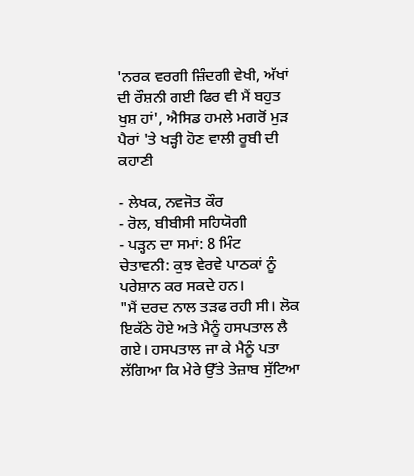'ਨਰਕ ਵਰਗੀ ਜ਼ਿੰਦਗੀ ਵੇਖੀ, ਅੱਖਾਂ ਦੀ ਰੌਸ਼ਨੀ ਗਈ ਫਿਰ ਵੀ ਮੈਂ ਬਹੁਤ ਖੁਸ਼ ਹਾਂ', ਐਸਿਡ ਹਮਲੇ ਮਗਰੋਂ ਮੁੜ ਪੈਰਾਂ 'ਤੇ ਖੜ੍ਹੀ ਹੋਣ ਵਾਲੀ ਰੂਬੀ ਦੀ ਕਹਾਣੀ

- ਲੇਖਕ, ਨਵਜੋਤ ਕੌਰ
- ਰੋਲ, ਬੀਬੀਸੀ ਸਹਿਯੋਗੀ
- ਪੜ੍ਹਨ ਦਾ ਸਮਾਂ: 8 ਮਿੰਟ
ਚੇਤਾਵਨੀ: ਕੁਝ ਵੇਰਵੇ ਪਾਠਕਾਂ ਨੂੰ ਪਰੇਸ਼ਾਨ ਕਰ ਸਕਦੇ ਹਨ।
"ਮੈਂ ਦਰਦ ਨਾਲ ਤੜਫ ਰਹੀ ਸੀ। ਲੋਕ ਇਕੱਠੇ ਹੋਏ ਅਤੇ ਮੈਨੂੰ ਹਸਪਤਾਲ ਲੈ ਗਏ। ਹਸਪਤਾਲ ਜਾ ਕੇ ਮੈਨੂੰ ਪਤਾ ਲੱਗਿਆ ਕਿ ਮੇਰੇ ਉੱਤੇ ਤੇਜ਼ਾਬ ਸੁੱਟਿਆ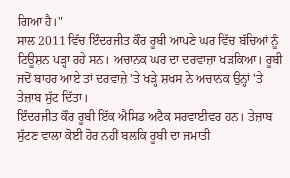ਗਿਆ ਹੈ।"
ਸਾਲ 2011 ਵਿੱਚ ਇੰਦਰਜੀਤ ਕੌਰ ਰੂਬੀ ਆਪਣੇ ਘਰ ਵਿੱਚ ਬੱਚਿਆਂ ਨੂੰ ਟਿਊਸ਼ਨ ਪੜ੍ਹਾ ਰਹੇ ਸਨ। ਅਚਾਨਕ ਘਰ ਦਾ ਦਰਵਾਜ਼ਾ ਖੜਕਿਆ। ਰੂਬੀ ਜਦੋਂ ਬਾਹਰ ਆਏ ਤਾਂ ਦਰਵਾਜ਼ੇ 'ਤੇ ਖੜ੍ਹੇ ਸ਼ਖਸ ਨੇ ਅਚਾਨਕ ਉਨ੍ਹਾਂ 'ਤੇ ਤੇਜ਼ਾਬ ਸੁੱਟ ਦਿੱਤਾ।
ਇੰਦਰਜੀਤ ਕੌਰ ਰੂਬੀ ਇੱਕ ਐਸਿਡ ਅਟੈਕ ਸਰਵਾਈਵਰ ਹਨ। ਤੇਜ਼ਾਬ ਸੁੱਟਣ ਵਾਲਾ ਕੋਈ ਹੋਰ ਨਹੀਂ ਬਲਕਿ ਰੂਬੀ ਦਾ ਜਮਾਤੀ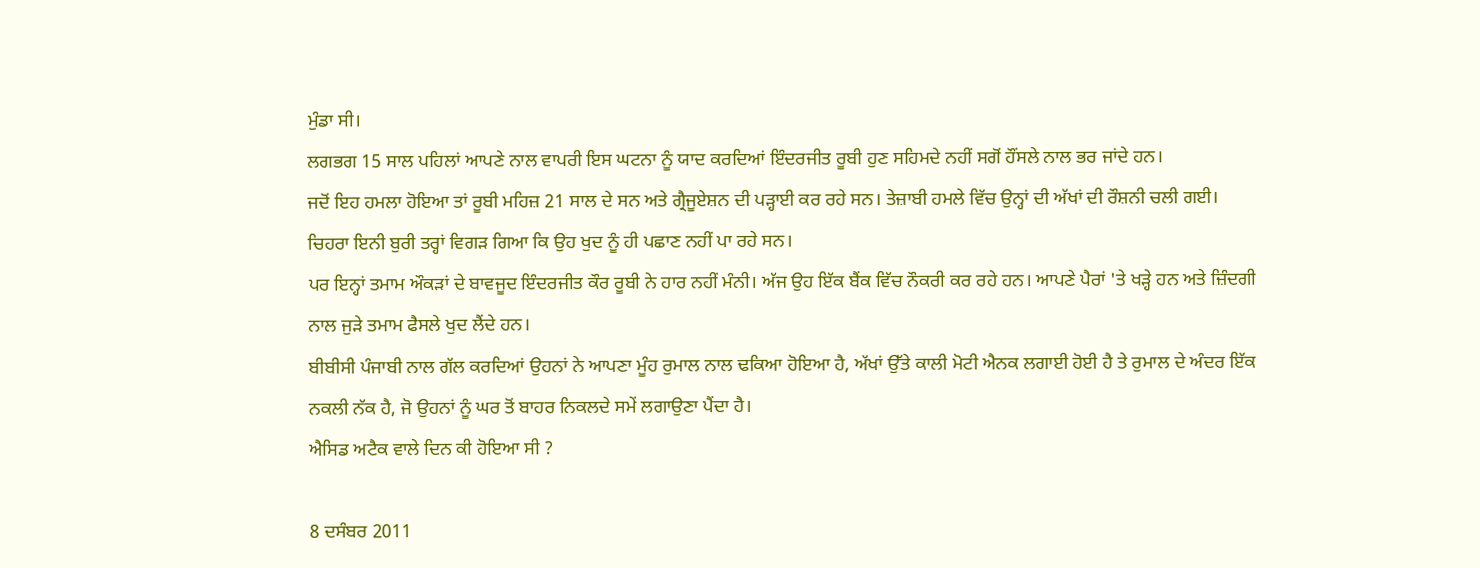ਮੁੰਡਾ ਸੀ।
ਲਗਭਗ 15 ਸਾਲ ਪਹਿਲਾਂ ਆਪਣੇ ਨਾਲ ਵਾਪਰੀ ਇਸ ਘਟਨਾ ਨੂੰ ਯਾਦ ਕਰਦਿਆਂ ਇੰਦਰਜੀਤ ਰੂਬੀ ਹੁਣ ਸਹਿਮਦੇ ਨਹੀਂ ਸਗੋਂ ਹੌਂਸਲੇ ਨਾਲ ਭਰ ਜਾਂਦੇ ਹਨ।
ਜਦੋਂ ਇਹ ਹਮਲਾ ਹੋਇਆ ਤਾਂ ਰੂਬੀ ਮਹਿਜ਼ 21 ਸਾਲ ਦੇ ਸਨ ਅਤੇ ਗ੍ਰੈਜੂਏਸ਼ਨ ਦੀ ਪੜ੍ਹਾਈ ਕਰ ਰਹੇ ਸਨ। ਤੇਜ਼ਾਬੀ ਹਮਲੇ ਵਿੱਚ ਉਨ੍ਹਾਂ ਦੀ ਅੱਖਾਂ ਦੀ ਰੌਸ਼ਨੀ ਚਲੀ ਗਈ। ਚਿਹਰਾ ਇਨੀ ਬੁਰੀ ਤਰ੍ਹਾਂ ਵਿਗੜ ਗਿਆ ਕਿ ਉਹ ਖੁਦ ਨੂੰ ਹੀ ਪਛਾਣ ਨਹੀਂ ਪਾ ਰਹੇ ਸਨ।
ਪਰ ਇਨ੍ਹਾਂ ਤਮਾਮ ਔਕੜਾਂ ਦੇ ਬਾਵਜੂਦ ਇੰਦਰਜੀਤ ਕੌਰ ਰੂਬੀ ਨੇ ਹਾਰ ਨਹੀਂ ਮੰਨੀ। ਅੱਜ ਉਹ ਇੱਕ ਬੈਂਕ ਵਿੱਚ ਨੌਕਰੀ ਕਰ ਰਹੇ ਹਨ। ਆਪਣੇ ਪੈਰਾਂ 'ਤੇ ਖੜ੍ਹੇ ਹਨ ਅਤੇ ਜ਼ਿੰਦਗੀ ਨਾਲ ਜੁੜੇ ਤਮਾਮ ਫੈਸਲੇ ਖੁਦ ਲੈਂਦੇ ਹਨ।
ਬੀਬੀਸੀ ਪੰਜਾਬੀ ਨਾਲ ਗੱਲ ਕਰਦਿਆਂ ਉਹਨਾਂ ਨੇ ਆਪਣਾ ਮੂੰਹ ਰੁਮਾਲ ਨਾਲ ਢਕਿਆ ਹੋਇਆ ਹੈ, ਅੱਖਾਂ ਉੱਤੇ ਕਾਲੀ ਮੋਟੀ ਐਨਕ ਲਗਾਈ ਹੋਈ ਹੈ ਤੇ ਰੁਮਾਲ ਦੇ ਅੰਦਰ ਇੱਕ ਨਕਲੀ ਨੱਕ ਹੈ, ਜੋ ਉਹਨਾਂ ਨੂੰ ਘਰ ਤੋਂ ਬਾਹਰ ਨਿਕਲਦੇ ਸਮੇਂ ਲਗਾਉਣਾ ਪੈਂਦਾ ਹੈ।
ਐਸਿਡ ਅਟੈਕ ਵਾਲੇ ਦਿਨ ਕੀ ਹੋਇਆ ਸੀ ?

8 ਦਸੰਬਰ 2011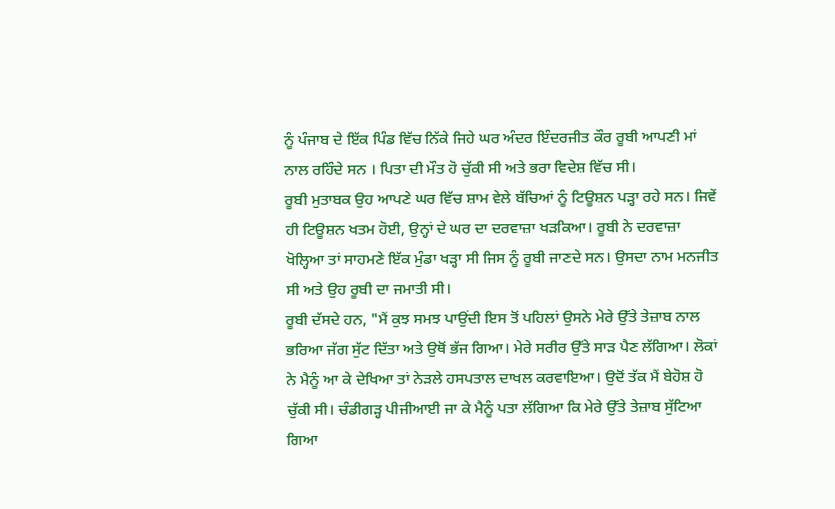ਨੂੰ ਪੰਜਾਬ ਦੇ ਇੱਕ ਪਿੰਡ ਵਿੱਚ ਨਿੱਕੇ ਜਿਹੇ ਘਰ ਅੰਦਰ ਇੰਦਰਜੀਤ ਕੌਰ ਰੂਬੀ ਆਪਣੀ ਮਾਂ ਨਾਲ ਰਹਿੰਦੇ ਸਨ । ਪਿਤਾ ਦੀ ਮੌਤ ਹੋ ਚੁੱਕੀ ਸੀ ਅਤੇ ਭਰਾ ਵਿਦੇਸ਼ ਵਿੱਚ ਸੀ।
ਰੂਬੀ ਮੁਤਾਬਕ ਉਹ ਆਪਣੇ ਘਰ ਵਿੱਚ ਸ਼ਾਮ ਵੇਲੇ ਬੱਚਿਆਂ ਨੂੰ ਟਿਊਸ਼ਨ ਪੜ੍ਹਾ ਰਹੇ ਸਨ। ਜਿਵੇਂ ਹੀ ਟਿਊਸ਼ਨ ਖਤਮ ਹੋਈ, ਉਨ੍ਹਾਂ ਦੇ ਘਰ ਦਾ ਦਰਵਾਜ਼ਾ ਖੜਕਿਆ। ਰੂਬੀ ਨੇ ਦਰਵਾਜ਼ਾ ਖੋਲ੍ਹਿਆ ਤਾਂ ਸਾਹਮਣੇ ਇੱਕ ਮੁੰਡਾ ਖੜ੍ਹਾ ਸੀ ਜਿਸ ਨੂੰ ਰੂਬੀ ਜਾਣਦੇ ਸਨ। ਉਸਦਾ ਨਾਮ ਮਨਜੀਤ ਸੀ ਅਤੇ ਉਹ ਰੂਬੀ ਦਾ ਜਮਾਤੀ ਸੀ।
ਰੂਬੀ ਦੱਸਦੇ ਹਨ, "ਮੈਂ ਕੁਝ ਸਮਝ ਪਾਉਂਦੀ ਇਸ ਤੋਂ ਪਹਿਲਾਂ ਉਸਨੇ ਮੇਰੇ ਉੱਤੇ ਤੇਜ਼ਾਬ ਨਾਲ ਭਰਿਆ ਜੱਗ ਸੁੱਟ ਦਿੱਤਾ ਅਤੇ ਉਥੋਂ ਭੱਜ ਗਿਆ। ਮੇਰੇ ਸਰੀਰ ਉੱਤੇ ਸਾੜ ਪੈਣ ਲੱਗਿਆ। ਲੋਕਾਂ ਨੇ ਮੈਨੂੰ ਆ ਕੇ ਦੇਖਿਆ ਤਾਂ ਨੇੜਲੇ ਹਸਪਤਾਲ ਦਾਖਲ ਕਰਵਾਇਆ। ਉਦੋਂ ਤੱਕ ਮੈਂ ਬੇਹੋਸ਼ ਹੋ ਚੁੱਕੀ ਸੀ। ਚੰਡੀਗੜ੍ਹ ਪੀਜੀਆਈ ਜਾ ਕੇ ਮੈਨੂੰ ਪਤਾ ਲੱਗਿਆ ਕਿ ਮੇਰੇ ਉੱਤੇ ਤੇਜ਼ਾਬ ਸੁੱਟਿਆ ਗਿਆ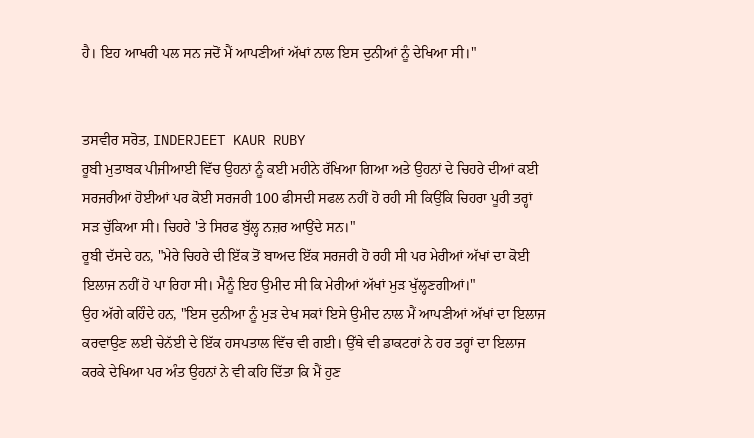ਹੈ। ਇਹ ਆਖਰੀ ਪਲ ਸਨ ਜਦੋਂ ਮੈਂ ਆਪਣੀਆਂ ਅੱਖਾਂ ਨਾਲ ਇਸ ਦੁਨੀਆਂ ਨੂੰ ਦੇਖਿਆ ਸੀ।"


ਤਸਵੀਰ ਸਰੋਤ, INDERJEET KAUR RUBY
ਰੂਬੀ ਮੁਤਾਬਕ ਪੀਜੀਆਈ ਵਿੱਚ ਉਹਨਾਂ ਨੂੰ ਕਈ ਮਹੀਨੇ ਰੱਖਿਆ ਗਿਆ ਅਤੇ ਉਹਨਾਂ ਦੇ ਚਿਹਰੇ ਦੀਆਂ ਕਈ ਸਰਜਰੀਆਂ ਹੋਈਆਂ ਪਰ ਕੋਈ ਸਰਜਰੀ 100 ਫੀਸਦੀ ਸਫਲ ਨਹੀਂ ਹੋ ਰਹੀ ਸੀ ਕਿਉਂਕਿ ਚਿਹਰਾ ਪੂਰੀ ਤਰ੍ਹਾਂ ਸੜ ਚੁੱਕਿਆ ਸੀ। ਚਿਹਰੇ 'ਤੇ ਸਿਰਫ ਬੁੱਲ੍ਹ ਨਜ਼ਰ ਆਉਂਦੇ ਸਨ।"
ਰੂਬੀ ਦੱਸਦੇ ਹਨ, "ਮੇਰੇ ਚਿਹਰੇ ਦੀ ਇੱਕ ਤੋਂ ਬਾਅਦ ਇੱਕ ਸਰਜਰੀ ਹੋ ਰਹੀ ਸੀ ਪਰ ਮੇਰੀਆਂ ਅੱਖਾਂ ਦਾ ਕੋਈ ਇਲਾਜ ਨਹੀਂ ਹੋ ਪਾ ਰਿਹਾ ਸੀ। ਮੈਨੂੰ ਇਹ ਉਮੀਦ ਸੀ ਕਿ ਮੇਰੀਆਂ ਅੱਖਾਂ ਮੁੜ ਖੁੱਲ੍ਹਣਗੀਆਂ।"
ਉਹ ਅੱਗੇ ਕਹਿੰਦੇ ਹਨ, "ਇਸ ਦੁਨੀਆ ਨੂੰ ਮੁੜ ਦੇਖ ਸਕਾਂ ਇਸੇ ਉਮੀਦ ਨਾਲ ਮੈਂ ਆਪਣੀਆਂ ਅੱਖਾਂ ਦਾ ਇਲਾਜ ਕਰਵਾਉਣ ਲਈ ਚੇਨੱਈ ਦੇ ਇੱਕ ਹਸਪਤਾਲ ਵਿੱਚ ਵੀ ਗਈ। ਉੱਥੇ ਵੀ ਡਾਕਟਰਾਂ ਨੇ ਹਰ ਤਰ੍ਹਾਂ ਦਾ ਇਲਾਜ ਕਰਕੇ ਦੇਖਿਆ ਪਰ ਅੰਤ ਉਹਨਾਂ ਨੇ ਵੀ ਕਹਿ ਦਿੱਤਾ ਕਿ ਮੈਂ ਹੁਣ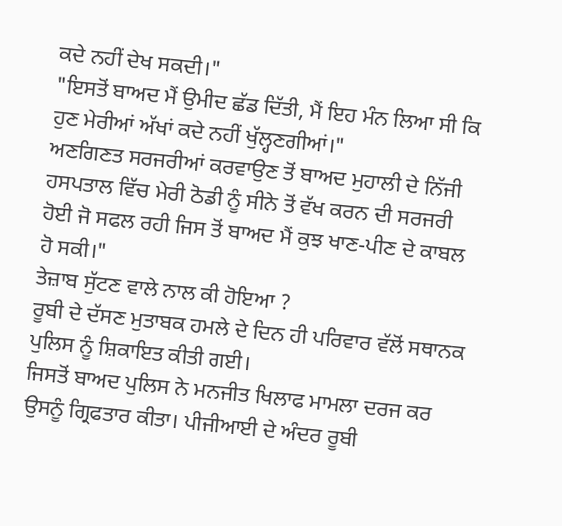ਕਦੇ ਨਹੀਂ ਦੇਖ ਸਕਦੀ।"
"ਇਸਤੋਂ ਬਾਅਦ ਮੈਂ ਉਮੀਦ ਛੱਡ ਦਿੱਤੀ, ਮੈਂ ਇਹ ਮੰਨ ਲਿਆ ਸੀ ਕਿ ਹੁਣ ਮੇਰੀਆਂ ਅੱਖਾਂ ਕਦੇ ਨਹੀਂ ਖੁੱਲ੍ਹਣਗੀਆਂ।"
ਅਣਗਿਣਤ ਸਰਜਰੀਆਂ ਕਰਵਾਉਣ ਤੋਂ ਬਾਅਦ ਮੁਹਾਲੀ ਦੇ ਨਿੱਜੀ ਹਸਪਤਾਲ ਵਿੱਚ ਮੇਰੀ ਠੋਡੀ ਨੂੰ ਸੀਨੇ ਤੋਂ ਵੱਖ ਕਰਨ ਦੀ ਸਰਜਰੀ ਹੋਈ ਜੋ ਸਫਲ ਰਹੀ ਜਿਸ ਤੋਂ ਬਾਅਦ ਮੈਂ ਕੁਝ ਖਾਣ-ਪੀਣ ਦੇ ਕਾਬਲ ਹੋ ਸਕੀ।"
ਤੇਜ਼ਾਬ ਸੁੱਟਣ ਵਾਲੇ ਨਾਲ ਕੀ ਹੋਇਆ ?
ਰੂਬੀ ਦੇ ਦੱਸਣ ਮੁਤਾਬਕ ਹਮਲੇ ਦੇ ਦਿਨ ਹੀ ਪਰਿਵਾਰ ਵੱਲੋਂ ਸਥਾਨਕ ਪੁਲਿਸ ਨੂੰ ਸ਼ਿਕਾਇਤ ਕੀਤੀ ਗਈ।
ਜਿਸਤੋਂ ਬਾਅਦ ਪੁਲਿਸ ਨੇ ਮਨਜੀਤ ਖਿਲਾਫ ਮਾਮਲਾ ਦਰਜ ਕਰ ਉਸਨੂੰ ਗ੍ਰਿਫਤਾਰ ਕੀਤਾ। ਪੀਜੀਆਈ ਦੇ ਅੰਦਰ ਰੂਬੀ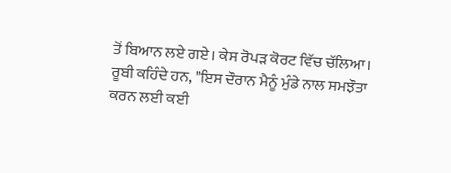ਤੋਂ ਬਿਆਨ ਲਏ ਗਏ। ਕੇਸ ਰੋਪੜ ਕੋਰਟ ਵਿੱਚ ਚੱਲਿਆ।
ਰੂਬੀ ਕਹਿੰਦੇ ਹਨ, "ਇਸ ਦੌਰਾਨ ਮੈਨੂੰ ਮੁੰਡੇ ਨਾਲ ਸਮਝੌਤਾ ਕਰਨ ਲਈ ਕਈ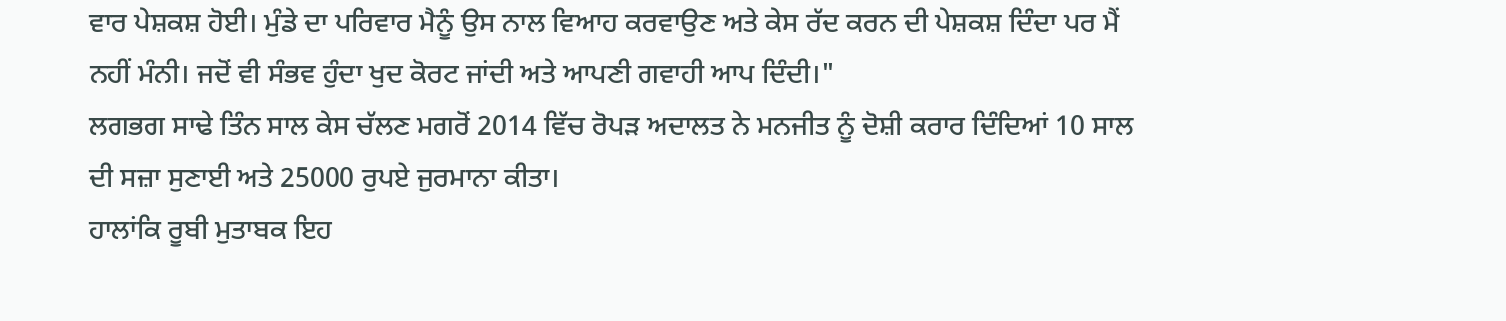ਵਾਰ ਪੇਸ਼ਕਸ਼ ਹੋਈ। ਮੁੰਡੇ ਦਾ ਪਰਿਵਾਰ ਮੈਨੂੰ ਉਸ ਨਾਲ ਵਿਆਹ ਕਰਵਾਉਣ ਅਤੇ ਕੇਸ ਰੱਦ ਕਰਨ ਦੀ ਪੇਸ਼ਕਸ਼ ਦਿੰਦਾ ਪਰ ਮੈਂ ਨਹੀਂ ਮੰਨੀ। ਜਦੋਂ ਵੀ ਸੰਭਵ ਹੁੰਦਾ ਖੁਦ ਕੋਰਟ ਜਾਂਦੀ ਅਤੇ ਆਪਣੀ ਗਵਾਹੀ ਆਪ ਦਿੰਦੀ।"
ਲਗਭਗ ਸਾਢੇ ਤਿੰਨ ਸਾਲ ਕੇਸ ਚੱਲਣ ਮਗਰੋਂ 2014 ਵਿੱਚ ਰੋਪੜ ਅਦਾਲਤ ਨੇ ਮਨਜੀਤ ਨੂੰ ਦੋਸ਼ੀ ਕਰਾਰ ਦਿੰਦਿਆਂ 10 ਸਾਲ ਦੀ ਸਜ਼ਾ ਸੁਣਾਈ ਅਤੇ 25000 ਰੁਪਏ ਜੁਰਮਾਨਾ ਕੀਤਾ।
ਹਾਲਾਂਕਿ ਰੂਬੀ ਮੁਤਾਬਕ ਇਹ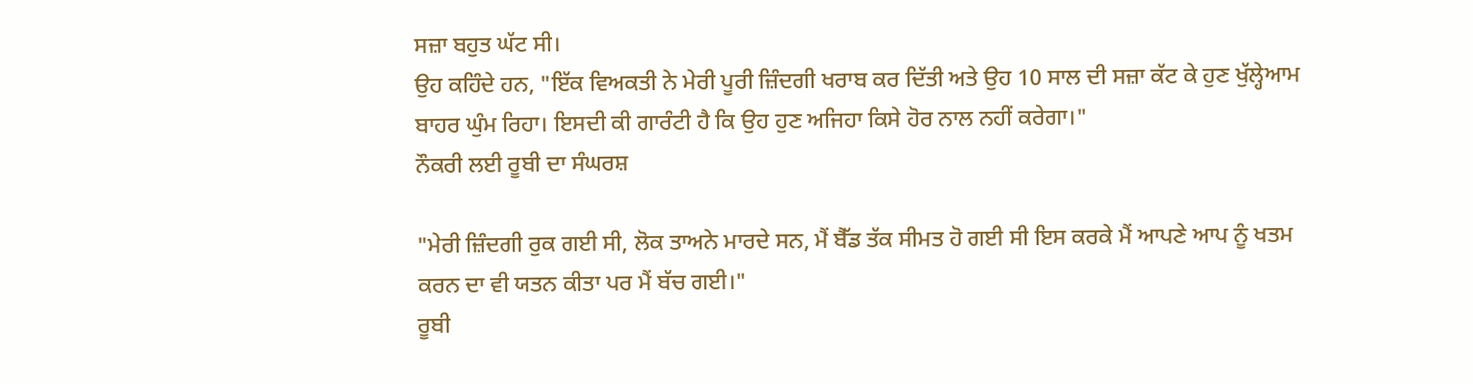ਸਜ਼ਾ ਬਹੁਤ ਘੱਟ ਸੀ।
ਉਹ ਕਹਿੰਦੇ ਹਨ, "ਇੱਕ ਵਿਅਕਤੀ ਨੇ ਮੇਰੀ ਪੂਰੀ ਜ਼ਿੰਦਗੀ ਖਰਾਬ ਕਰ ਦਿੱਤੀ ਅਤੇ ਉਹ 10 ਸਾਲ ਦੀ ਸਜ਼ਾ ਕੱਟ ਕੇ ਹੁਣ ਖੁੱਲ੍ਹੇਆਮ ਬਾਹਰ ਘੁੰਮ ਰਿਹਾ। ਇਸਦੀ ਕੀ ਗਾਰੰਟੀ ਹੈ ਕਿ ਉਹ ਹੁਣ ਅਜਿਹਾ ਕਿਸੇ ਹੋਰ ਨਾਲ ਨਹੀਂ ਕਰੇਗਾ।"
ਨੌਕਰੀ ਲਈ ਰੂਬੀ ਦਾ ਸੰਘਰਸ਼

"ਮੇਰੀ ਜ਼ਿੰਦਗੀ ਰੁਕ ਗਈ ਸੀ, ਲੋਕ ਤਾਅਨੇ ਮਾਰਦੇ ਸਨ, ਮੈਂ ਬੈੱਡ ਤੱਕ ਸੀਮਤ ਹੋ ਗਈ ਸੀ ਇਸ ਕਰਕੇ ਮੈਂ ਆਪਣੇ ਆਪ ਨੂੰ ਖਤਮ ਕਰਨ ਦਾ ਵੀ ਯਤਨ ਕੀਤਾ ਪਰ ਮੈਂ ਬੱਚ ਗਈ।"
ਰੂਬੀ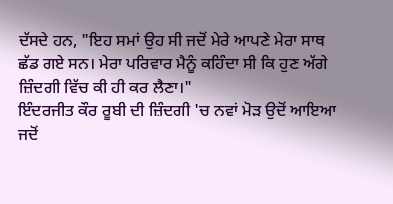ਦੱਸਦੇ ਹਨ, "ਇਹ ਸਮਾਂ ਉਹ ਸੀ ਜਦੋਂ ਮੇਰੇ ਆਪਣੇ ਮੇਰਾ ਸਾਥ ਛੱਡ ਗਏ ਸਨ। ਮੇਰਾ ਪਰਿਵਾਰ ਮੈਨੂੰ ਕਹਿੰਦਾ ਸੀ ਕਿ ਹੁਣ ਅੱਗੇ ਜ਼ਿੰਦਗੀ ਵਿੱਚ ਕੀ ਹੀ ਕਰ ਲੈਣਾ।"
ਇੰਦਰਜੀਤ ਕੌਰ ਰੂਬੀ ਦੀ ਜ਼ਿੰਦਗੀ 'ਚ ਨਵਾਂ ਮੋੜ ਉਦੋਂ ਆਇਆ ਜਦੋਂ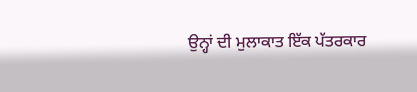ਉਨ੍ਹਾਂ ਦੀ ਮੁਲਾਕਾਤ ਇੱਕ ਪੱਤਰਕਾਰ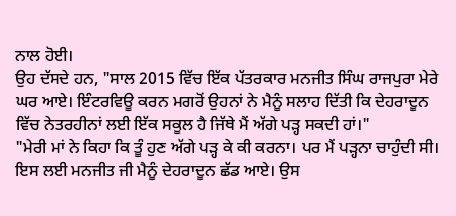ਨਾਲ ਹੋਈ।
ਉਹ ਦੱਸਦੇ ਹਨ, "ਸਾਲ 2015 ਵਿੱਚ ਇੱਕ ਪੱਤਰਕਾਰ ਮਨਜੀਤ ਸਿੰਘ ਰਾਜਪੁਰਾ ਮੇਰੇ ਘਰ ਆਏ। ਇੰਟਰਵਿਊ ਕਰਨ ਮਗਰੋਂ ਉਹਨਾਂ ਨੇ ਮੈਨੂੰ ਸਲਾਹ ਦਿੱਤੀ ਕਿ ਦੇਹਰਾਦੂਨ ਵਿੱਚ ਨੇਤਰਹੀਨਾਂ ਲਈ ਇੱਕ ਸਕੂਲ ਹੈ ਜਿੱਥੇ ਮੈਂ ਅੱਗੇ ਪੜ੍ਹ ਸਕਦੀ ਹਾਂ।"
"ਮੇਰੀ ਮਾਂ ਨੇ ਕਿਹਾ ਕਿ ਤੂੰ ਹੁਣ ਅੱਗੇ ਪੜ੍ਹ ਕੇ ਕੀ ਕਰਨਾ। ਪਰ ਮੈਂ ਪੜ੍ਹਨਾ ਚਾਹੁੰਦੀ ਸੀ। ਇਸ ਲਈ ਮਨਜੀਤ ਜੀ ਮੈਨੂੰ ਦੇਹਰਾਦੂਨ ਛੱਡ ਆਏ। ਉਸ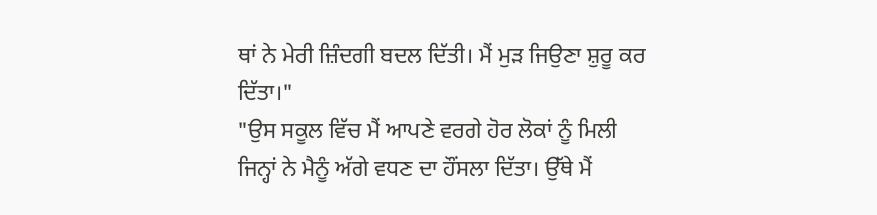ਥਾਂ ਨੇ ਮੇਰੀ ਜ਼ਿੰਦਗੀ ਬਦਲ ਦਿੱਤੀ। ਮੈਂ ਮੁੜ ਜਿਉਣਾ ਸ਼ੁਰੂ ਕਰ ਦਿੱਤਾ।"
"ਉਸ ਸਕੂਲ ਵਿੱਚ ਮੈਂ ਆਪਣੇ ਵਰਗੇ ਹੋਰ ਲੋਕਾਂ ਨੂੰ ਮਿਲੀ ਜਿਨ੍ਹਾਂ ਨੇ ਮੈਨੂੰ ਅੱਗੇ ਵਧਣ ਦਾ ਹੌਂਸਲਾ ਦਿੱਤਾ। ਉੱਥੇ ਮੈਂ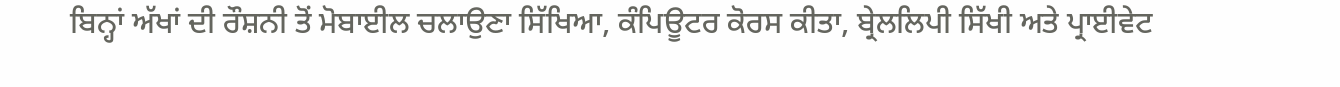ਬਿਨ੍ਹਾਂ ਅੱਖਾਂ ਦੀ ਰੌਸ਼ਨੀ ਤੋਂ ਮੋਬਾਈਲ ਚਲਾਉਣਾ ਸਿੱਖਿਆ, ਕੰਪਿਊਟਰ ਕੋਰਸ ਕੀਤਾ, ਬ੍ਰੇਲਲਿਪੀ ਸਿੱਖੀ ਅਤੇ ਪ੍ਰਾਈਵੇਟ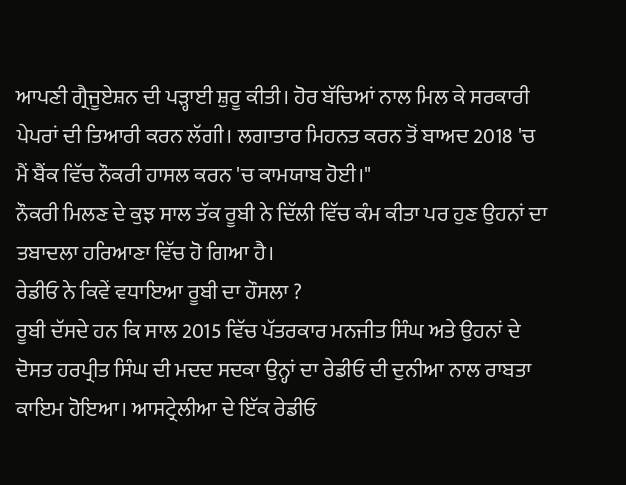ਆਪਣੀ ਗ੍ਰੈਜੂਏਸ਼ਨ ਦੀ ਪੜ੍ਹਾਈ ਸ਼ੁਰੂ ਕੀਤੀ। ਹੋਰ ਬੱਚਿਆਂ ਨਾਲ ਮਿਲ ਕੇ ਸਰਕਾਰੀ ਪੇਪਰਾਂ ਦੀ ਤਿਆਰੀ ਕਰਨ ਲੱਗੀ। ਲਗਾਤਾਰ ਮਿਹਨਤ ਕਰਨ ਤੋਂ ਬਾਅਦ 2018 'ਚ ਮੈਂ ਬੈਂਕ ਵਿੱਚ ਨੌਕਰੀ ਹਾਸਲ ਕਰਨ 'ਚ ਕਾਮਯਾਬ ਹੋਈ।"
ਨੌਕਰੀ ਮਿਲਣ ਦੇ ਕੁਝ ਸਾਲ ਤੱਕ ਰੂਬੀ ਨੇ ਦਿੱਲੀ ਵਿੱਚ ਕੰਮ ਕੀਤਾ ਪਰ ਹੁਣ ਉਹਨਾਂ ਦਾ ਤਬਾਦਲਾ ਹਰਿਆਣਾ ਵਿੱਚ ਹੋ ਗਿਆ ਹੈ।
ਰੇਡੀਓ ਨੇ ਕਿਵੇਂ ਵਧਾਇਆ ਰੂਬੀ ਦਾ ਹੌਸਲਾ ?
ਰੂਬੀ ਦੱਸਦੇ ਹਨ ਕਿ ਸਾਲ 2015 ਵਿੱਚ ਪੱਤਰਕਾਰ ਮਨਜੀਤ ਸਿੰਘ ਅਤੇ ਉਹਨਾਂ ਦੇ ਦੋਸਤ ਹਰਪ੍ਰੀਤ ਸਿੰਘ ਦੀ ਮਦਦ ਸਦਕਾ ਉਨ੍ਹਾਂ ਦਾ ਰੇਡੀਓ ਦੀ ਦੁਨੀਆ ਨਾਲ ਰਾਬਤਾ ਕਾਇਮ ਹੋਇਆ। ਆਸਟ੍ਰੇਲੀਆ ਦੇ ਇੱਕ ਰੇਡੀਓ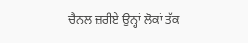ਚੈਨਲ ਜ਼ਰੀਏ ਉਨ੍ਹਾਂ ਲੋਕਾਂ ਤੱਕ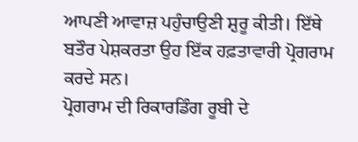ਆਪਣੀ ਆਵਾਜ਼ ਪਹੁੰਚਾਉਣੀ ਸ਼ੁਰੂ ਕੀਤੀ। ਇੱਥੇ ਬਤੌਰ ਪੇਸ਼ਕਰਤਾ ਉਹ ਇੱਕ ਹਫ਼ਤਾਵਾਰੀ ਪ੍ਰੋਗਰਾਮ ਕਰਦੇ ਸਨ।
ਪ੍ਰੋਗਰਾਮ ਦੀ ਰਿਕਾਰਡਿੰਗ ਰੂਬੀ ਦੇ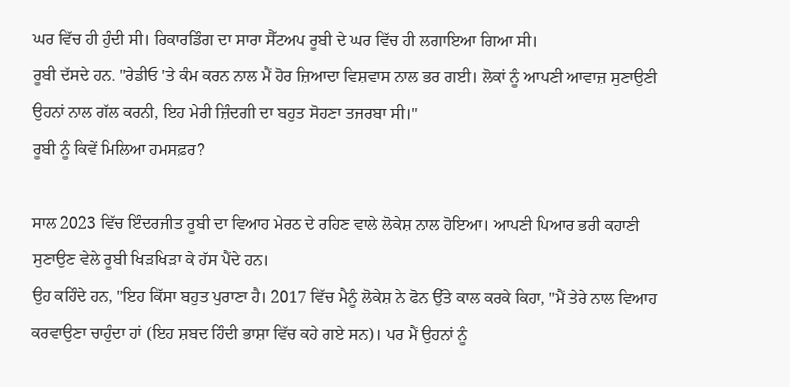ਘਰ ਵਿੱਚ ਹੀ ਹੁੰਦੀ ਸੀ। ਰਿਕਾਰਡਿੰਗ ਦਾ ਸਾਰਾ ਸੈੱਟਅਪ ਰੂਬੀ ਦੇ ਘਰ ਵਿੱਚ ਹੀ ਲਗਾਇਆ ਗਿਆ ਸੀ।
ਰੂਬੀ ਦੱਸਦੇ ਹਨ. "ਰੇਡੀਓ 'ਤੇ ਕੰਮ ਕਰਨ ਨਾਲ ਮੈਂ ਹੋਰ ਜ਼ਿਆਦਾ ਵਿਸ਼ਵਾਸ ਨਾਲ ਭਰ ਗਈ। ਲੋਕਾਂ ਨੂੰ ਆਪਣੀ ਆਵਾਜ਼ ਸੁਣਾਉਣੀ ਉਹਨਾਂ ਨਾਲ ਗੱਲ ਕਰਨੀ, ਇਹ ਮੇਰੀ ਜ਼ਿੰਦਗੀ ਦਾ ਬਹੁਤ ਸੋਹਣਾ ਤਜਰਬਾ ਸੀ।"
ਰੂਬੀ ਨੂੰ ਕਿਵੇਂ ਮਿਲਿਆ ਹਮਸਫ਼ਰ?

ਸਾਲ 2023 ਵਿੱਚ ਇੰਦਰਜੀਤ ਰੂਬੀ ਦਾ ਵਿਆਹ ਮੇਰਠ ਦੇ ਰਹਿਣ ਵਾਲੇ ਲੋਕੇਸ਼ ਨਾਲ ਹੋਇਆ। ਆਪਣੀ ਪਿਆਰ ਭਰੀ ਕਹਾਣੀ ਸੁਣਾਉਣ ਵੇਲੇ ਰੂਬੀ ਖਿੜਖਿੜਾ ਕੇ ਹੱਸ ਪੈਂਦੇ ਹਨ।
ਉਹ ਕਹਿੰਦੇ ਹਨ, "ਇਹ ਕਿੱਸਾ ਬਹੁਤ ਪੁਰਾਣਾ ਹੈ। 2017 ਵਿੱਚ ਮੈਨੂੰ ਲੋਕੇਸ਼ ਨੇ ਫੋਨ ਉੱਤੇ ਕਾਲ ਕਰਕੇ ਕਿਹਾ, "ਮੈਂ ਤੇਰੇ ਨਾਲ ਵਿਆਹ ਕਰਵਾਉਣਾ ਚਾਹੁੰਦਾ ਹਾਂ (ਇਹ ਸ਼ਬਦ ਹਿੰਦੀ ਭਾਸ਼ਾ ਵਿੱਚ ਕਹੇ ਗਏ ਸਨ)। ਪਰ ਮੈਂ ਉਹਨਾਂ ਨੂੰ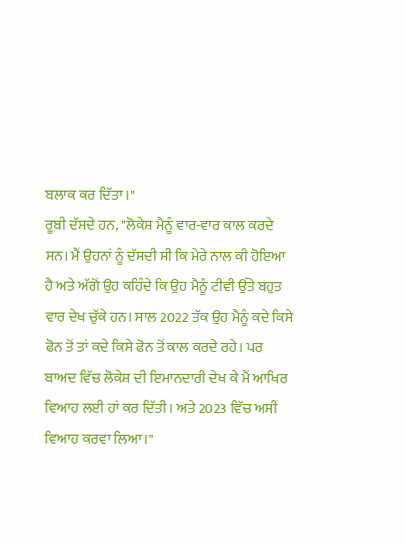ਬਲਾਕ ਕਰ ਦਿੱਤਾ।"
ਰੂਬੀ ਦੱਸਦੇ ਹਨ, "ਲੋਕੇਸ਼ ਮੈਨੂੰ ਵਾਰ-ਵਾਰ ਕਾਲ ਕਰਦੇ ਸਨ। ਮੈਂ ਉਹਨਾਂ ਨੂੰ ਦੱਸਦੀ ਸੀ ਕਿ ਮੇਰੇ ਨਾਲ ਕੀ ਹੋਇਆ ਹੈ ਅਤੇ ਅੱਗੋਂ ਉਹ ਕਹਿੰਦੇ ਕਿ ਉਹ ਮੈਨੂੰ ਟੀਵੀ ਉੱਤੇ ਬਹੁਤ ਵਾਰ ਦੇਖ ਚੁੱਕੇ ਹਨ। ਸਾਲ 2022 ਤੱਕ ਉਹ ਮੈਨੂੰ ਕਦੇ ਕਿਸੇ ਫੋਨ ਤੋਂ ਤਾਂ ਕਦੇ ਕਿਸੇ ਫੋਨ ਤੋਂ ਕਾਲ ਕਰਦੇ ਰਹੇ। ਪਰ ਬਾਅਦ ਵਿੱਚ ਲੋਕੇਸ਼ ਦੀ ਇਮਾਨਦਾਰੀ ਦੇਖ ਕੇ ਮੈਂ ਆਖਿਰ ਵਿਆਹ ਲਈ ਹਾਂ ਕਰ ਦਿੱਤੀ। ਅਤੇ 2023 ਵਿੱਚ ਅਸੀਂ ਵਿਆਹ ਕਰਵਾ ਲਿਆ।"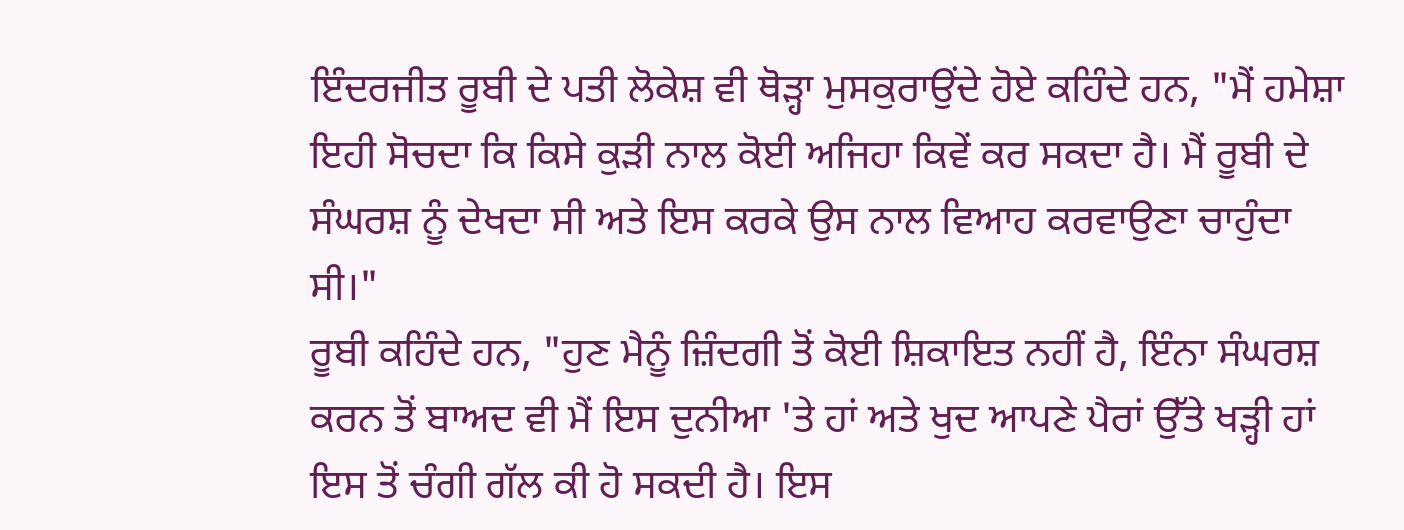ਇੰਦਰਜੀਤ ਰੂਬੀ ਦੇ ਪਤੀ ਲੋਕੇਸ਼ ਵੀ ਥੋੜ੍ਹਾ ਮੁਸਕੁਰਾਉਂਦੇ ਹੋਏ ਕਹਿੰਦੇ ਹਨ, "ਮੈਂ ਹਮੇਸ਼ਾ ਇਹੀ ਸੋਚਦਾ ਕਿ ਕਿਸੇ ਕੁੜੀ ਨਾਲ ਕੋਈ ਅਜਿਹਾ ਕਿਵੇਂ ਕਰ ਸਕਦਾ ਹੈ। ਮੈਂ ਰੂਬੀ ਦੇ ਸੰਘਰਸ਼ ਨੂੰ ਦੇਖਦਾ ਸੀ ਅਤੇ ਇਸ ਕਰਕੇ ਉਸ ਨਾਲ ਵਿਆਹ ਕਰਵਾਉਣਾ ਚਾਹੁੰਦਾ ਸੀ।"
ਰੂਬੀ ਕਹਿੰਦੇ ਹਨ, "ਹੁਣ ਮੈਨੂੰ ਜ਼ਿੰਦਗੀ ਤੋਂ ਕੋਈ ਸ਼ਿਕਾਇਤ ਨਹੀਂ ਹੈ, ਇੰਨਾ ਸੰਘਰਸ਼ ਕਰਨ ਤੋਂ ਬਾਅਦ ਵੀ ਮੈਂ ਇਸ ਦੁਨੀਆ 'ਤੇ ਹਾਂ ਅਤੇ ਖੁਦ ਆਪਣੇ ਪੈਰਾਂ ਉੱਤੇ ਖੜ੍ਹੀ ਹਾਂ ਇਸ ਤੋਂ ਚੰਗੀ ਗੱਲ ਕੀ ਹੋ ਸਕਦੀ ਹੈ। ਇਸ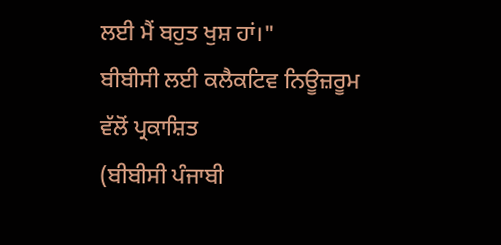ਲਈ ਮੈਂ ਬਹੁਤ ਖੁਸ਼ ਹਾਂ।"
ਬੀਬੀਸੀ ਲਈ ਕਲੈਕਟਿਵ ਨਿਊਜ਼ਰੂਮ ਵੱਲੋਂ ਪ੍ਰਕਾਸ਼ਿਤ
(ਬੀਬੀਸੀ ਪੰਜਾਬੀ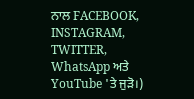ਨਾਲ FACEBOOK, INSTAGRAM, TWITTER, WhatsApp ਅਤੇ YouTube 'ਤੇ ਜੁੜੋ।)